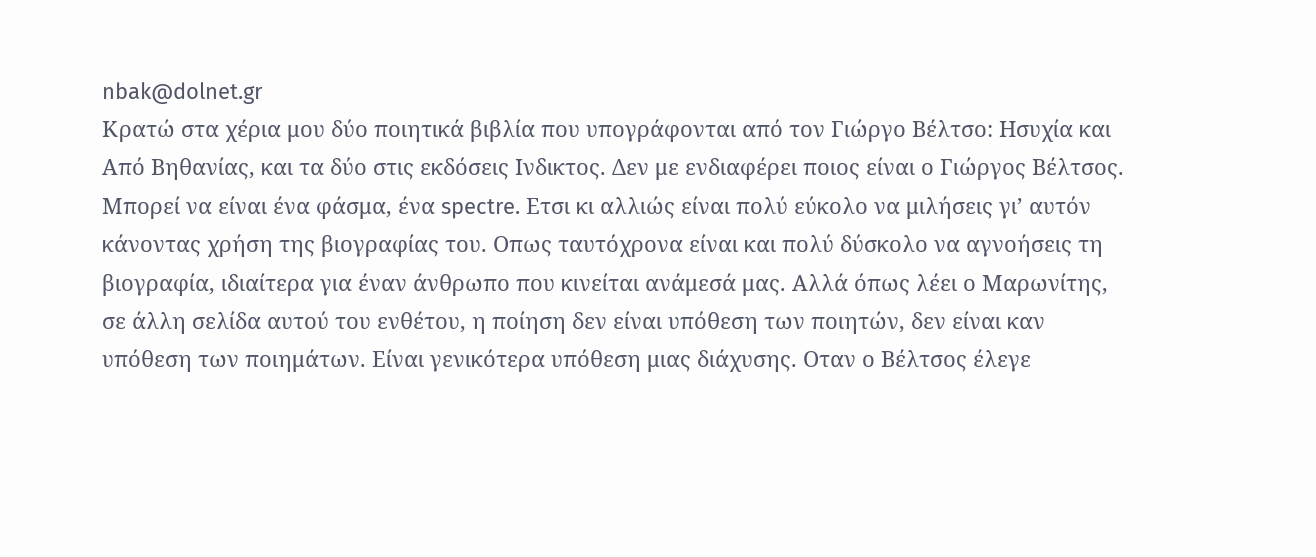nbak@dolnet.gr
Κρατώ στα χέρια μου δύο ποιητικά βιβλία που υπογράφονται από τον Γιώργο Βέλτσο: Ησυχία και Από Βηθανίας, και τα δύο στις εκδόσεις Ινδικτος. Δεν με ενδιαφέρει ποιος είναι ο Γιώργος Βέλτσος. Μπορεί να είναι ένα φάσμα, ένα spectre. Ετσι κι αλλιώς είναι πολύ εύκολο να μιλήσεις γι’ αυτόν κάνοντας χρήση της βιογραφίας του. Οπως ταυτόχρονα είναι και πολύ δύσκολο να αγνοήσεις τη βιογραφία, ιδιαίτερα για έναν άνθρωπο που κινείται ανάμεσά μας. Αλλά όπως λέει ο Μαρωνίτης, σε άλλη σελίδα αυτού του ενθέτου, η ποίηση δεν είναι υπόθεση των ποιητών, δεν είναι καν υπόθεση των ποιημάτων. Είναι γενικότερα υπόθεση μιας διάχυσης. Οταν ο Βέλτσος έλεγε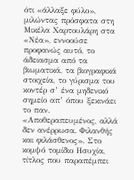ότι «άλλαξε φύλο», μιλώντας πρόσφατα στη Μικέλα Χαρτουλάρη στα «Νέα», εννοούσε προφανώς αυτό, το άδειασμα από τα βιωματικά, τα βιογραφικά στοιχεία, το γύρισμα του κοντέρ σ’ ένα μηδενικό σημείο απ’ όπου ξεκινάει το παν.
«Αποθεραπευμένος, αλλά δεν ανέρρωσα. Φιλανθής και φιλάσθενος». Στο κομψό τομίδιο Ησυχία, τίτλος που παραπέμπει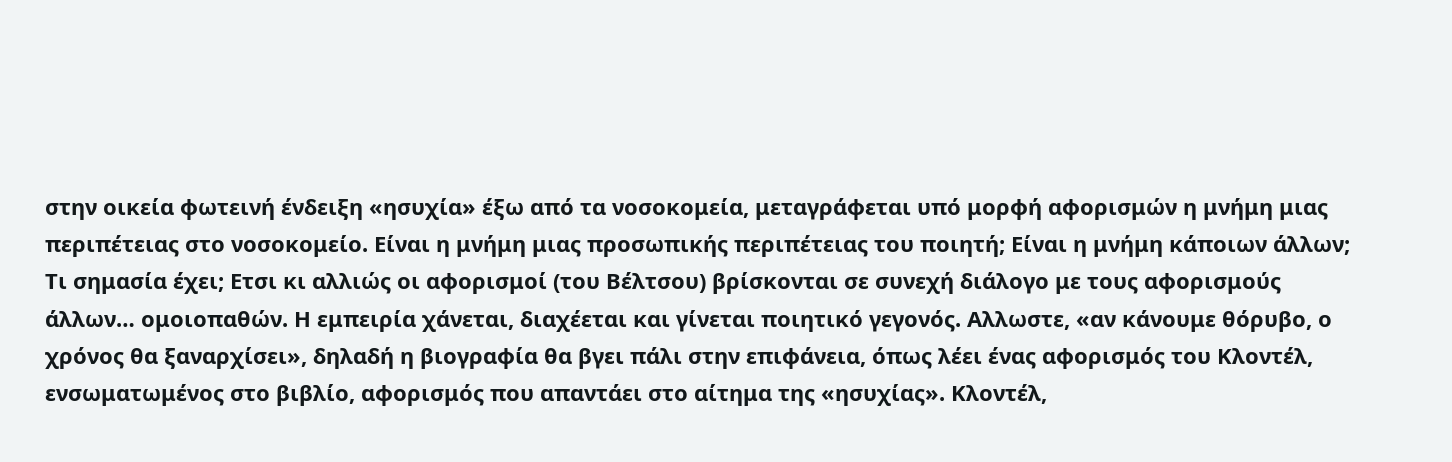στην οικεία φωτεινή ένδειξη «ησυχία» έξω από τα νοσοκομεία, μεταγράφεται υπό μορφή αφορισμών η μνήμη μιας περιπέτειας στο νοσοκομείο. Είναι η μνήμη μιας προσωπικής περιπέτειας του ποιητή; Είναι η μνήμη κάποιων άλλων; Τι σημασία έχει; Ετσι κι αλλιώς οι αφορισμοί (του Βέλτσου) βρίσκονται σε συνεχή διάλογο με τους αφορισμούς άλλων… ομοιοπαθών. Η εμπειρία χάνεται, διαχέεται και γίνεται ποιητικό γεγονός. Αλλωστε, «αν κάνουμε θόρυβο, ο χρόνος θα ξαναρχίσει», δηλαδή η βιογραφία θα βγει πάλι στην επιφάνεια, όπως λέει ένας αφορισμός του Κλοντέλ, ενσωματωμένος στο βιβλίο, αφορισμός που απαντάει στο αίτημα της «ησυχίας». Κλοντέλ,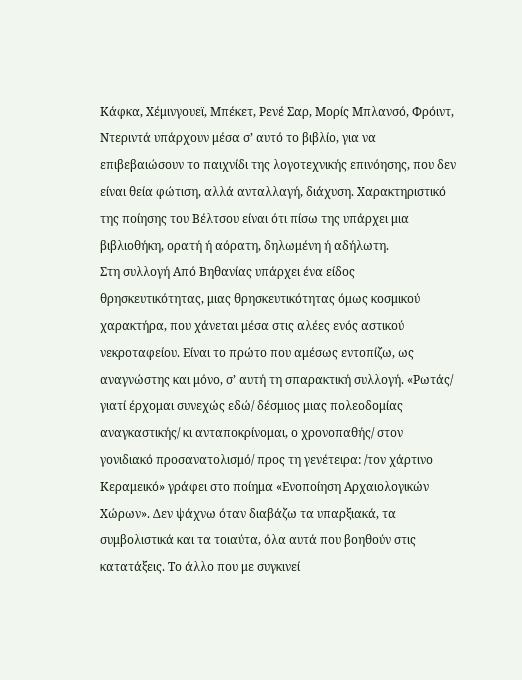Κάφκα, Χέμινγουεϊ, Μπέκετ, Ρενέ Σαρ, Μορίς Μπλανσό, Φρόιντ, Ντεριντά υπάρχουν μέσα σ’ αυτό το βιβλίο, για να επιβεβαιώσουν το παιχνίδι της λογοτεχνικής επινόησης, που δεν είναι θεία φώτιση, αλλά ανταλλαγή, διάχυση. Χαρακτηριστικό της ποίησης του Βέλτσου είναι ότι πίσω της υπάρχει μια βιβλιοθήκη, ορατή ή αόρατη, δηλωμένη ή αδήλωτη.
Στη συλλογή Από Βηθανίας υπάρχει ένα είδος θρησκευτικότητας, μιας θρησκευτικότητας όμως κοσμικού χαρακτήρα, που χάνεται μέσα στις αλέες ενός αστικού νεκροταφείου. Είναι το πρώτο που αμέσως εντοπίζω, ως αναγνώστης και μόνο, σ’ αυτή τη σπαρακτική συλλογή. «Ρωτάς/ γιατί έρχομαι συνεχώς εδώ/ δέσμιος μιας πολεοδομίας αναγκαστικής/ κι ανταποκρίνομαι, ο χρονοπαθής/ στον γονιδιακό προσανατολισμό/ προς τη γενέτειρα: /τον χάρτινο Κεραμεικό» γράφει στο ποίημα «Ενοποίηση Αρχαιολογικών Χώρων». Δεν ψάχνω όταν διαβάζω τα υπαρξιακά, τα συμβολιστικά και τα τοιαύτα, όλα αυτά που βοηθούν στις κατατάξεις. Το άλλο που με συγκινεί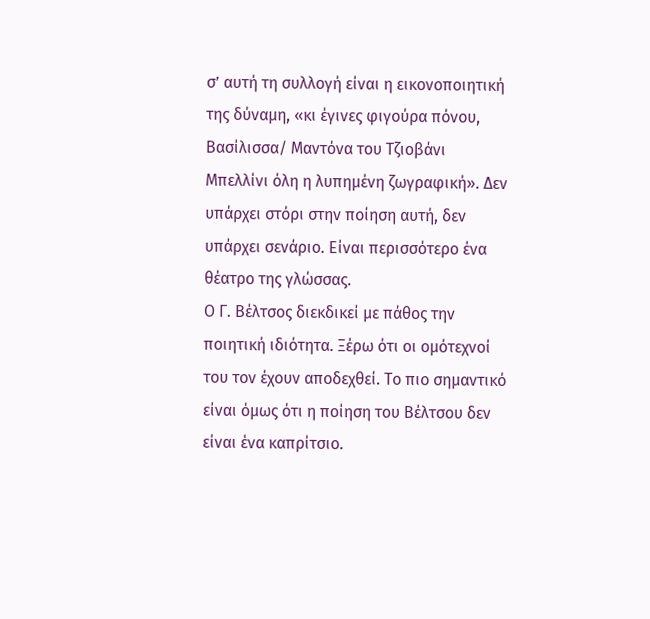σ’ αυτή τη συλλογή είναι η εικονοποιητική της δύναμη, «κι έγινες φιγούρα πόνου, Βασίλισσα/ Μαντόνα του Τζιοβάνι Μπελλίνι όλη η λυπημένη ζωγραφική». Δεν υπάρχει στόρι στην ποίηση αυτή, δεν υπάρχει σενάριο. Είναι περισσότερο ένα θέατρο της γλώσσας.
Ο Γ. Βέλτσος διεκδικεί με πάθος την ποιητική ιδιότητα. Ξέρω ότι οι ομότεχνοί του τον έχουν αποδεχθεί. Το πιο σημαντικό είναι όμως ότι η ποίηση του Βέλτσου δεν είναι ένα καπρίτσιο.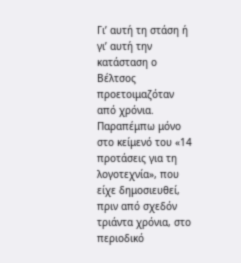Γι’ αυτή τη στάση ή γι’ αυτή την κατάσταση ο Βέλτσος προετοιμαζόταν από χρόνια. Παραπέμπω μόνο στο κείμενό του «14 προτάσεις για τη λογοτεχνία», που είχε δημοσιευθεί, πριν από σχεδόν τριάντα χρόνια, στο περιοδικό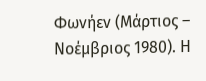Φωνήεν (Μάρτιος – Νοέμβριος 1980). Η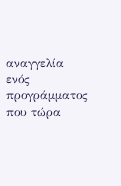αναγγελία ενός προγράμματος που τώρα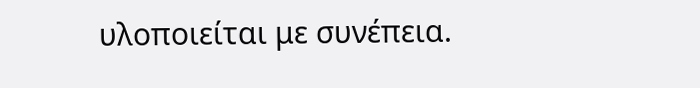υλοποιείται με συνέπεια.